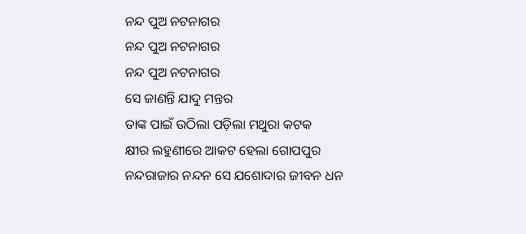ନନ୍ଦ ପୁଅ ନଟନାଗର
ନନ୍ଦ ପୁଅ ନଟନାଗର
ନନ୍ଦ ପୁଅ ନଟନାଗର
ସେ ଜାଣନ୍ତି ଯାଦୁ ମନ୍ତର
ତାଙ୍କ ପାଇଁ ଉଠିଲା ପଡ଼ିଲା ମଥୁରା କଟକ
କ୍ଷୀର ଲହୁଣୀରେ ଆକଟ ହେଲା ଗୋପପୁର
ନନ୍ଦରାଜାର ନନ୍ଦନ ସେ ଯଶୋଦାର ଜୀବନ ଧନ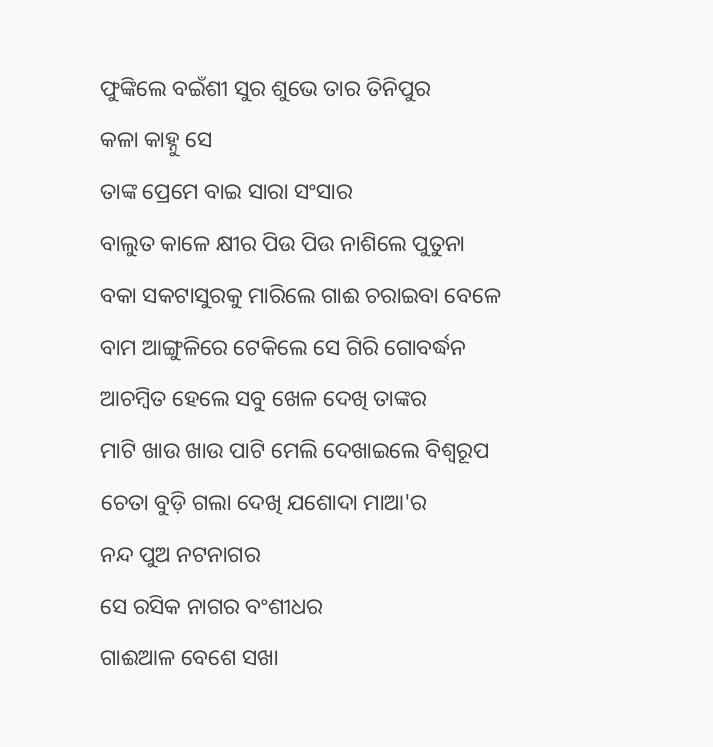ଫୁଙ୍କିଲେ ବଇଁଶୀ ସୁର ଶୁଭେ ତାର ତିନିପୁର
କଳା କାହ୍ନୁ ସେ
ତାଙ୍କ ପ୍ରେମେ ବାଇ ସାରା ସଂସାର
ବାଲୁତ କାଳେ କ୍ଷୀର ପିଉ ପିଉ ନାଶିଲେ ପୁତୁନା
ବକା ସକଟାସୁରକୁ ମାରିଲେ ଗାଈ ଚରାଇବା ବେଳେ
ବାମ ଆଙ୍ଗୁଳିରେ ଟେକିଲେ ସେ ଗିରି ଗୋବର୍ଦ୍ଧନ
ଆଚମ୍ବିତ ହେଲେ ସବୁ ଖେଳ ଦେଖି ତାଙ୍କର
ମାଟି ଖାଉ ଖାଉ ପାଟି ମେଲି ଦେଖାଇଲେ ବିଶ୍ଵରୂପ
ଚେତା ବୁଡ଼ି ଗଲା ଦେଖି ଯଶୋଦା ମାଆ'ର
ନନ୍ଦ ପୁଅ ନଟନାଗର
ସେ ରସିକ ନାଗର ବଂଶୀଧର
ଗାଈଆଳ ବେଶେ ସଖା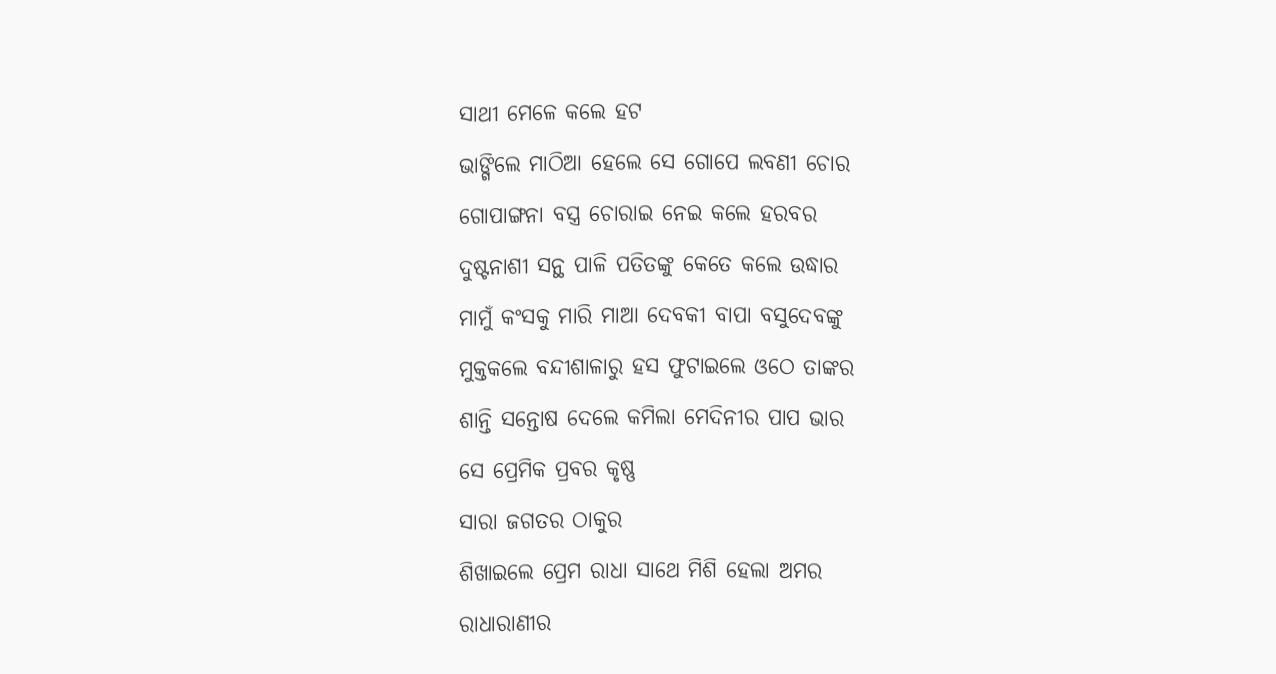ସାଥୀ ମେଳେ କଲେ ହଟ
ଭାଙ୍ଗିଲେ ମାଠିଆ ହେଲେ ସେ ଗୋପେ ଲବଣୀ ଚୋର
ଗୋପାଙ୍ଗନା ବସ୍ତ୍ର ଚୋରାଇ ନେଇ କଲେ ହରବର
ଦୁଷ୍ଟନାଶୀ ସନ୍ଥ ପାଳି ପତିତଙ୍କୁ କେତେ କଲେ ଉଦ୍ଧାର
ମାମୁଁ କଂସକୁ ମାରି ମାଆ ଦେବକୀ ବାପା ବସୁଦେବଙ୍କୁ
ମୁକ୍ତକଲେ ବନ୍ଦୀଶାଳାରୁ ହସ ଫୁଟାଇଲେ ଓଠେ ତାଙ୍କର
ଶାନ୍ତି ସନ୍ତୋଷ ଦେଲେ କମିଲା ମେଦିନୀର ପାପ ଭାର
ସେ ପ୍ରେମିକ ପ୍ରବର କୃଷ୍ଣ
ସାରା ଜଗତର ଠାକୁର
ଶିଖାଇଲେ ପ୍ରେମ ରାଧା ସାଥେ ମିଶି ହେଲା ଅମର
ରାଧାରାଣୀର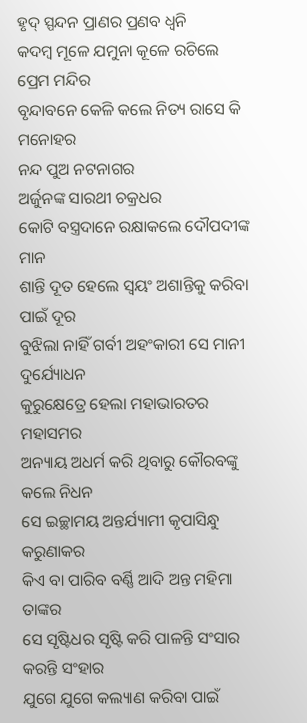ହୃଦ୍ ସ୍ପନ୍ଦନ ପ୍ରାଣର ପ୍ରଣବ ଧ୍ଵନି
କଦମ୍ବ ମୂଳେ ଯମୁନା କୂଳେ ରଚିଲେ ପ୍ରେମ ମନ୍ଦିର
ବୃନ୍ଦାବନେ କେଳି କଲେ ନିତ୍ୟ ରାସେ କି ମନୋହର
ନନ୍ଦ ପୁଅ ନଟନାଗର
ଅର୍ଜୁନଙ୍କ ସାରଥୀ ଚକ୍ରଧର
କୋଟି ବସ୍ତ୍ରଦାନେ ରକ୍ଷାକଲେ ଦୌପଦୀଙ୍କ ମାନ
ଶାନ୍ତି ଦୂତ ହେଲେ ସ୍ଵୟଂ ଅଶାନ୍ତିକୁ କରିବା ପାଇଁ ଦୂର
ବୁଝିଲା ନାହିଁ ଗର୍ବୀ ଅହଂକାରୀ ସେ ମାନୀ ଦୁର୍ଯ୍ୟୋଧନ
କୁରୁକ୍ଷେତ୍ରେ ହେଲା ମହାଭାରତର ମହାସମର
ଅନ୍ୟାୟ ଅଧର୍ମ କରି ଥିବାରୁ କୌରବଙ୍କୁ କଲେ ନିଧନ
ସେ ଇଚ୍ଛାମୟ ଅନ୍ତର୍ଯ୍ୟାମୀ କୃପାସିନ୍ଧୁ କରୁଣାକର
କିଏ ବା ପାରିବ ବର୍ଣ୍ଣି ଆଦି ଅନ୍ତ ମହିମା ତାଙ୍କର
ସେ ସୃଷ୍ଟିଧର ସୃଷ୍ଟି କରି ପାଳନ୍ତି ସଂସାର କରନ୍ତି ସଂହାର
ଯୁଗେ ଯୁଗେ କଲ୍ୟାଣ କରିବା ପାଇଁ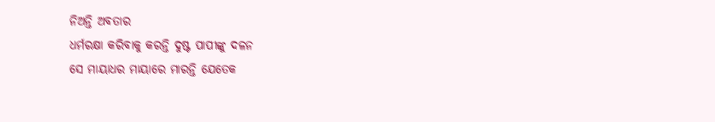ନିଅନ୍ତି ଅବତାର
ଧର୍ମରକ୍ଷା କରିବାକୁ କରନ୍ତି ଦୁଷ୍ଟ ପାପୀଙ୍କୁ ଦଳନ
ସେ ମାୟାଧର ମାୟାରେ ମାରନ୍ତି ଯେତେକ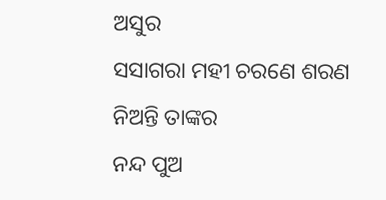ଅସୁର
ସସାଗରା ମହୀ ଚରଣେ ଶରଣ ନିଅନ୍ତି ତାଙ୍କର
ନନ୍ଦ ପୁଅ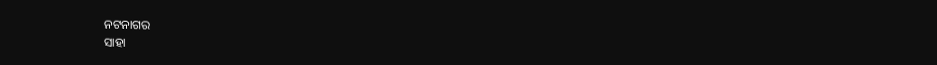ନଟନାଗର
ସାହା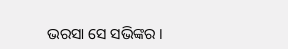ଭରସା ସେ ସଭିଙ୍କର ।